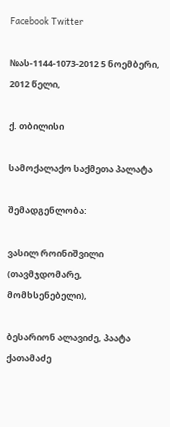Facebook Twitter

№ას-1144-1073-2012 5 ნოემბერი, 2012 წელი,

ქ. თბილისი

სამოქალაქო საქმეთა პალატა

შემადგენლობა:

ვასილ როინიშვილი (თავმჯდომარე, მომხსენებელი),

ბესარიონ ალავიძე, პაატა ქათამაძე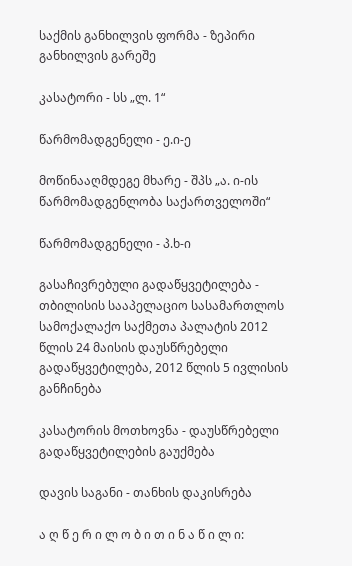საქმის განხილვის ფორმა - ზეპირი განხილვის გარეშე

კასატორი - სს „ლ. 1“

წარმომადგენელი - ე.ი-ე

მოწინააღმდეგე მხარე - შპს „ა. ი-ის წარმომადგენლობა საქართველოში“

წარმომადგენელი - პ.ხ-ი

გასაჩივრებული გადაწყვეტილება - თბილისის სააპელაციო სასამართლოს სამოქალაქო საქმეთა პალატის 2012 წლის 24 მაისის დაუსწრებელი გადაწყვეტილება, 2012 წლის 5 ივლისის განჩინება

კასატორის მოთხოვნა - დაუსწრებელი გადაწყვეტილების გაუქმება

დავის საგანი - თანხის დაკისრება

ა ღ წ ე რ ი ლ ო ბ ი თ ი ნ ა წ ი ლ ი: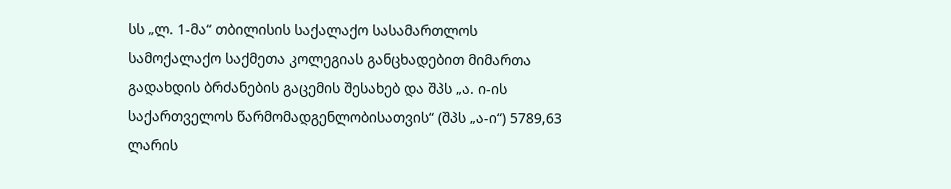სს „ლ. 1-მა“ თბილისის საქალაქო სასამართლოს სამოქალაქო საქმეთა კოლეგიას განცხადებით მიმართა გადახდის ბრძანების გაცემის შესახებ და შპს „ა. ი-ის საქართველოს წარმომადგენლობისათვის“ (შპს „ა-ი“) 5789,63 ლარის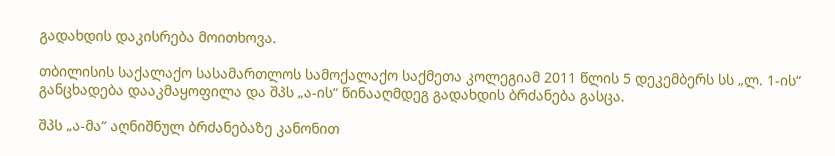გადახდის დაკისრება მოითხოვა.

თბილისის საქალაქო სასამართლოს სამოქალაქო საქმეთა კოლეგიამ 2011 წლის 5 დეკემბერს სს „ლ. 1-ის“ განცხადება დააკმაყოფილა და შპს „ა-ის“ წინააღმდეგ გადახდის ბრძანება გასცა.

შპს „ა-მა“ აღნიშნულ ბრძანებაზე კანონით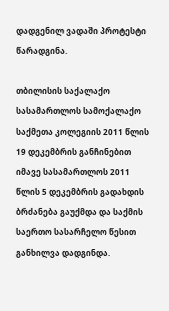დადგენილ ვადაში პროტესტი წარადგინა.

თბილისის საქალაქო სასამართლოს სამოქალაქო საქმეთა კოლეგიის 2011 წლის 19 დეკემბრის განჩინებით იმავე სასამართლოს 2011 წლის 5 დეკემბრის გადახდის ბრძანება გაუქმდა და საქმის საერთო სასარჩელო წესით განხილვა დადგინდა.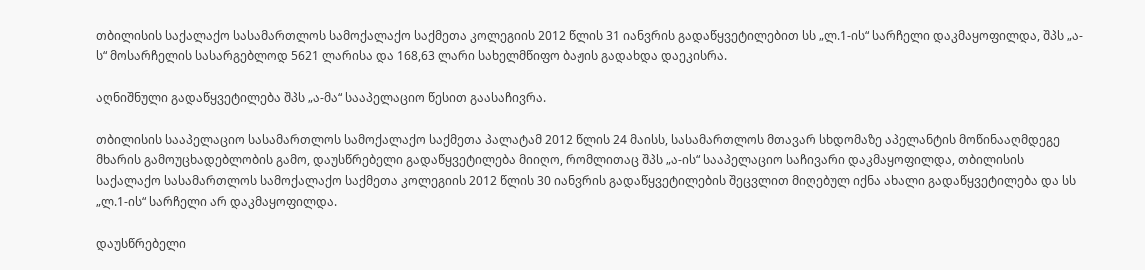თბილისის საქალაქო სასამართლოს სამოქალაქო საქმეთა კოლეგიის 2012 წლის 31 იანვრის გადაწყვეტილებით სს „ლ.1-ის“ სარჩელი დაკმაყოფილდა, შპს „ა-ს“ მოსარჩელის სასარგებლოდ 5621 ლარისა და 168,63 ლარი სახელმწიფო ბაჟის გადახდა დაეკისრა.

აღნიშნული გადაწყვეტილება შპს „ა-მა“ სააპელაციო წესით გაასაჩივრა.

თბილისის სააპელაციო სასამართლოს სამოქალაქო საქმეთა პალატამ 2012 წლის 24 მაისს, სასამართლოს მთავარ სხდომაზე აპელანტის მოწინააღმდეგე მხარის გამოუცხადებლობის გამო, დაუსწრებელი გადაწყვეტილება მიიღო, რომლითაც შპს „ა-ის“ სააპელაციო საჩივარი დაკმაყოფილდა, თბილისის საქალაქო სასამართლოს სამოქალაქო საქმეთა კოლეგიის 2012 წლის 30 იანვრის გადაწყვეტილების შეცვლით მიღებულ იქნა ახალი გადაწყვეტილება და სს „ლ.1-ის“ სარჩელი არ დაკმაყოფილდა.

დაუსწრებელი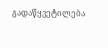გადაწყვეტილება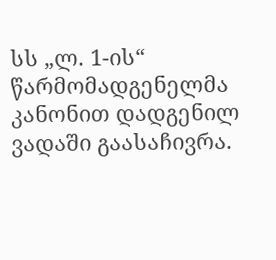სს „ლ. 1-ის“ წარმომადგენელმა კანონით დადგენილ ვადაში გაასაჩივრა.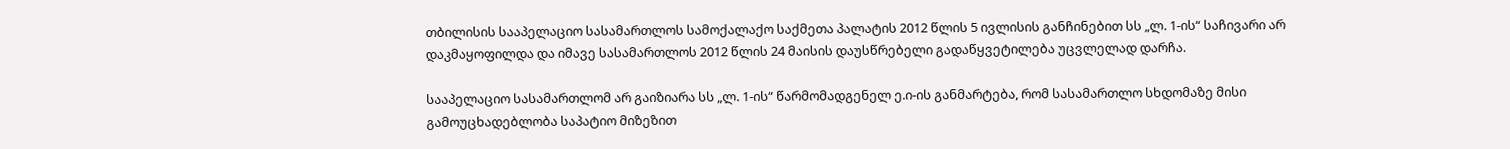თბილისის სააპელაციო სასამართლოს სამოქალაქო საქმეთა პალატის 2012 წლის 5 ივლისის განჩინებით სს „ლ. 1-ის“ საჩივარი არ დაკმაყოფილდა და იმავე სასამართლოს 2012 წლის 24 მაისის დაუსწრებელი გადაწყვეტილება უცვლელად დარჩა.

სააპელაციო სასამართლომ არ გაიზიარა სს „ლ. 1-ის“ წარმომადგენელ ე.ი-ის განმარტება, რომ სასამართლო სხდომაზე მისი გამოუცხადებლობა საპატიო მიზეზით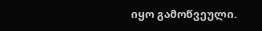იყო გამოწვეული.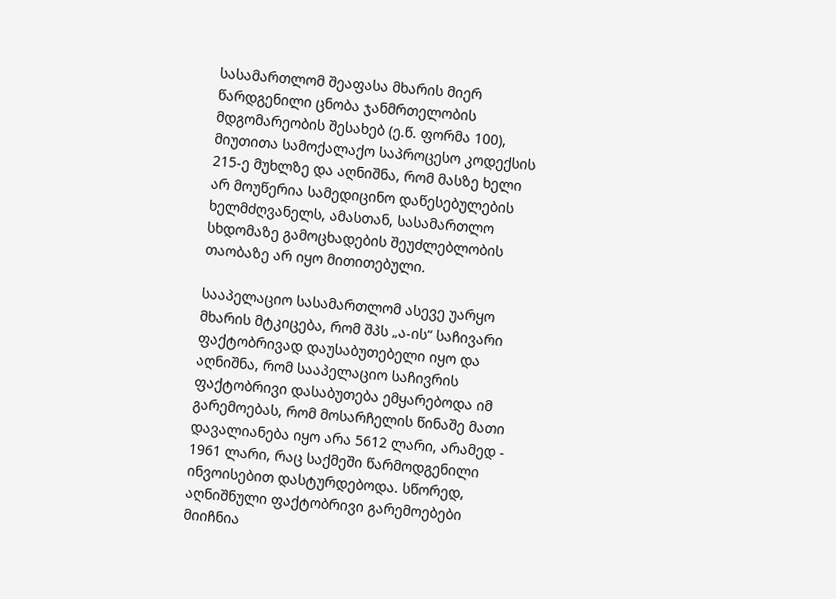სასამართლომ შეაფასა მხარის მიერ წარდგენილი ცნობა ჯანმრთელობის მდგომარეობის შესახებ (ე.წ. ფორმა 100), მიუთითა სამოქალაქო საპროცესო კოდექსის 215-ე მუხლზე და აღნიშნა, რომ მასზე ხელი არ მოუწერია სამედიცინო დაწესებულების ხელმძღვანელს, ამასთან, სასამართლო სხდომაზე გამოცხადების შეუძლებლობის თაობაზე არ იყო მითითებული.

სააპელაციო სასამართლომ ასევე უარყო მხარის მტკიცება, რომ შპს „ა-ის“ საჩივარი ფაქტობრივად დაუსაბუთებელი იყო და აღნიშნა, რომ სააპელაციო საჩივრის ფაქტობრივი დასაბუთება ემყარებოდა იმ გარემოებას, რომ მოსარჩელის წინაშე მათი დავალიანება იყო არა 5612 ლარი, არამედ - 1961 ლარი, რაც საქმეში წარმოდგენილი ინვოისებით დასტურდებოდა. სწორედ, აღნიშნული ფაქტობრივი გარემოებები მიიჩნია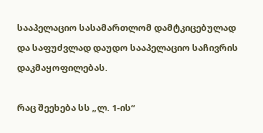სააპელაციო სასამართლომ დამტკიცებულად და საფუძვლად დაუდო სააპელაციო საჩივრის დაკმაყოფილებას.

რაც შეეხება სს „ლ. 1-ის“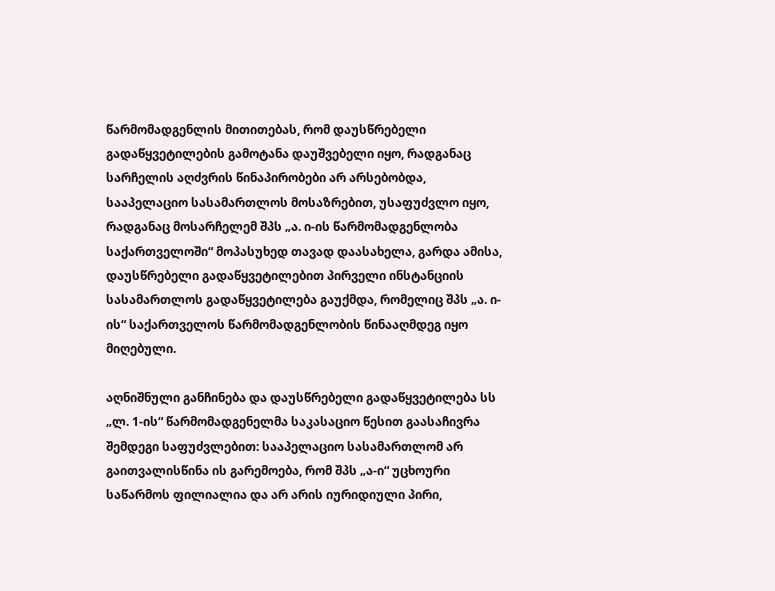წარმომადგენლის მითითებას, რომ დაუსწრებელი გადაწყვეტილების გამოტანა დაუშვებელი იყო, რადგანაც სარჩელის აღძვრის წინაპირობები არ არსებობდა, სააპელაციო სასამართლოს მოსაზრებით, უსაფუძვლო იყო, რადგანაც მოსარჩელემ შპს „ა. ი-ის წარმომადგენლობა საქართველოში“ მოპასუხედ თავად დაასახელა, გარდა ამისა, დაუსწრებელი გადაწყვეტილებით პირველი ინსტანციის სასამართლოს გადაწყვეტილება გაუქმდა, რომელიც შპს „ა. ი-ის“ საქართველოს წარმომადგენლობის წინააღმდეგ იყო მიღებული.

აღნიშნული განჩინება და დაუსწრებელი გადაწყვეტილება სს „ლ. 1-ის“ წარმომადგენელმა საკასაციო წესით გაასაჩივრა შემდეგი საფუძვლებით: სააპელაციო სასამართლომ არ გაითვალისწინა ის გარემოება, რომ შპს „ა-ი“ უცხოური საწარმოს ფილიალია და არ არის იურიდიული პირი,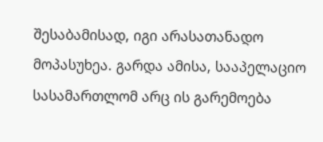შესაბამისად, იგი არასათანადო მოპასუხეა. გარდა ამისა, სააპელაციო სასამართლომ არც ის გარემოება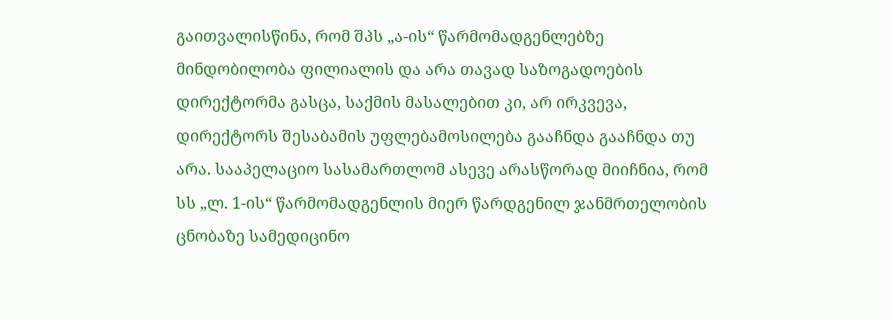გაითვალისწინა, რომ შპს „ა-ის“ წარმომადგენლებზე მინდობილობა ფილიალის და არა თავად საზოგადოების დირექტორმა გასცა, საქმის მასალებით კი, არ ირკვევა, დირექტორს შესაბამის უფლებამოსილება გააჩნდა გააჩნდა თუ არა. სააპელაციო სასამართლომ ასევე არასწორად მიიჩნია, რომ სს „ლ. 1-ის“ წარმომადგენლის მიერ წარდგენილ ჯანმრთელობის ცნობაზე სამედიცინო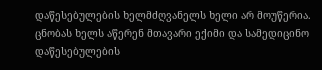დაწესებულების ხელმძღვანელს ხელი არ მოუწერია. ცნობას ხელს აწერენ მთავარი ექიმი და სამედიცინო დაწესებულების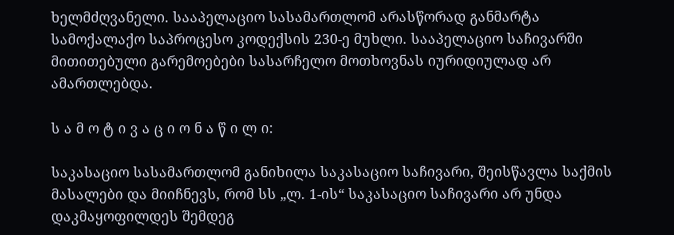ხელმძღვანელი. სააპელაციო სასამართლომ არასწორად განმარტა სამოქალაქო საპროცესო კოდექსის 230-ე მუხლი. სააპელაციო საჩივარში მითითებული გარემოებები სასარჩელო მოთხოვნას იურიდიულად არ ამართლებდა.

ს ა მ ო ტ ი ვ ა ც ი ო ნ ა წ ი ლ ი:

საკასაციო სასამართლომ განიხილა საკასაციო საჩივარი, შეისწავლა საქმის მასალები და მიიჩნევს, რომ სს „ლ. 1-ის“ საკასაციო საჩივარი არ უნდა დაკმაყოფილდეს შემდეგ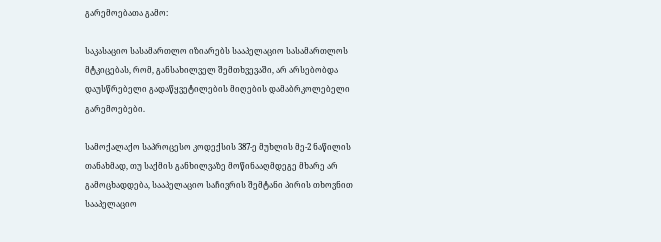გარემოებათა გამო:

საკასაციო სასამართლო იზიარებს სააპელაციო სასამართლოს მტკიცებას, რომ, განსახილველ შემთხვევაში, არ არსებობდა დაუსწრებელი გადაწყვეტილების მიღების დამაბრკოლებელი გარემოებები.

სამოქალაქო საპროცესო კოდექსის 387-ე მუხლის მე-2 ნაწილის თანახმად, თუ საქმის განხილვაზე მოწინააღმდეგე მხარე არ გამოცხადდება, სააპელაციო საჩივრის შემტანი პირის თხოვნით სააპელაციო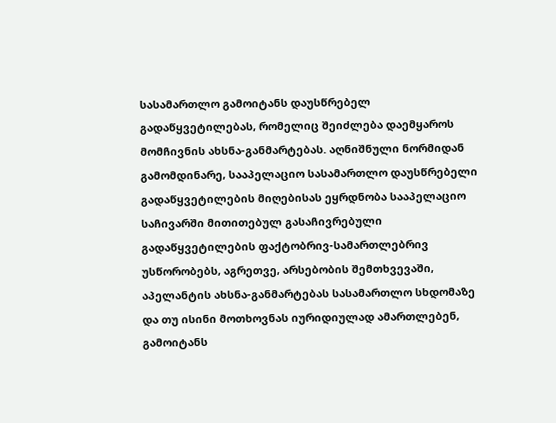სასამართლო გამოიტანს დაუსწრებელ გადაწყვეტილებას, რომელიც შეიძლება დაემყაროს მომჩივნის ახსნა-განმარტებას. აღნიშნული ნორმიდან გამომდინარე, სააპელაციო სასამართლო დაუსწრებელი გადაწყვეტილების მიღებისას ეყრდნობა სააპელაციო საჩივარში მითითებულ გასაჩივრებული გადაწყვეტილების ფაქტობრივ-სამართლებრივ უსწორობებს, აგრეთვე, არსებობის შემთხვევაში, აპელანტის ახსნა-განმარტებას სასამართლო სხდომაზე და თუ ისინი მოთხოვნას იურიდიულად ამართლებენ, გამოიტანს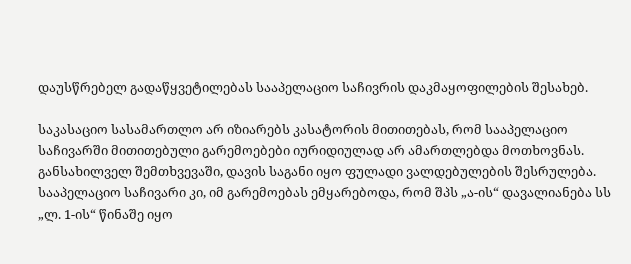დაუსწრებელ გადაწყვეტილებას სააპელაციო საჩივრის დაკმაყოფილების შესახებ.

საკასაციო სასამართლო არ იზიარებს კასატორის მითითებას, რომ სააპელაციო საჩივარში მითითებული გარემოებები იურიდიულად არ ამართლებდა მოთხოვნას. განსახილველ შემთხვევაში, დავის საგანი იყო ფულადი ვალდებულების შესრულება. სააპელაციო საჩივარი კი, იმ გარემოებას ემყარებოდა, რომ შპს „ა-ის“ დავალიანება სს „ლ. 1-ის“ წინაშე იყო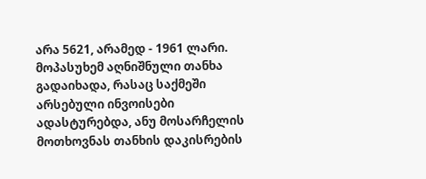არა 5621, არამედ - 1961 ლარი. მოპასუხემ აღნიშნული თანხა გადაიხადა, რასაც საქმეში არსებული ინვოისები ადასტურებდა, ანუ მოსარჩელის მოთხოვნას თანხის დაკისრების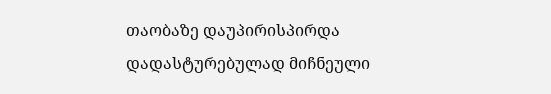თაობაზე დაუპირისპირდა დადასტურებულად მიჩნეული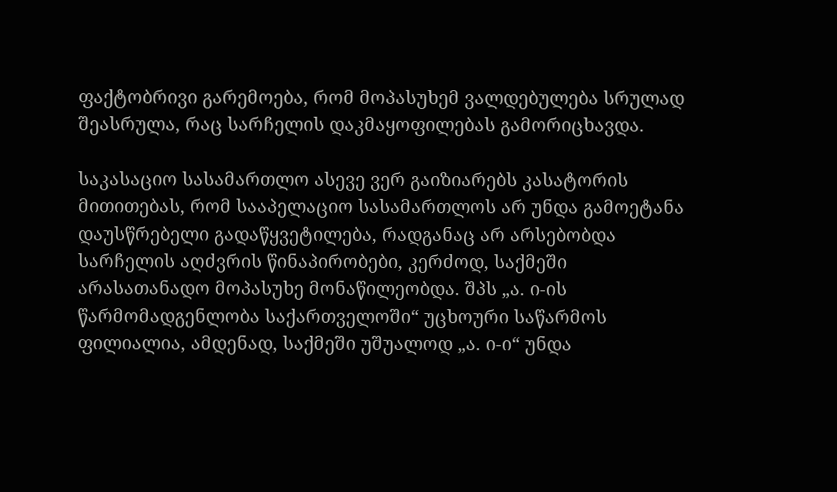ფაქტობრივი გარემოება, რომ მოპასუხემ ვალდებულება სრულად შეასრულა, რაც სარჩელის დაკმაყოფილებას გამორიცხავდა.

საკასაციო სასამართლო ასევე ვერ გაიზიარებს კასატორის მითითებას, რომ სააპელაციო სასამართლოს არ უნდა გამოეტანა დაუსწრებელი გადაწყვეტილება, რადგანაც არ არსებობდა სარჩელის აღძვრის წინაპირობები, კერძოდ, საქმეში არასათანადო მოპასუხე მონაწილეობდა. შპს „ა. ი-ის წარმომადგენლობა საქართველოში“ უცხოური საწარმოს ფილიალია, ამდენად, საქმეში უშუალოდ „ა. ი-ი“ უნდა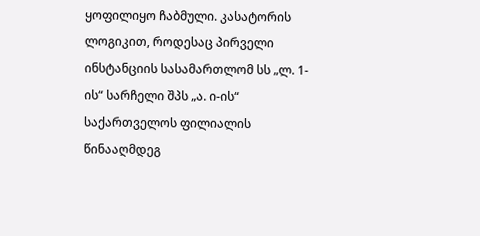ყოფილიყო ჩაბმული. კასატორის ლოგიკით, როდესაც პირველი ინსტანციის სასამართლომ სს „ლ. 1-ის“ სარჩელი შპს „ა. ი-ის“ საქართველოს ფილიალის წინააღმდეგ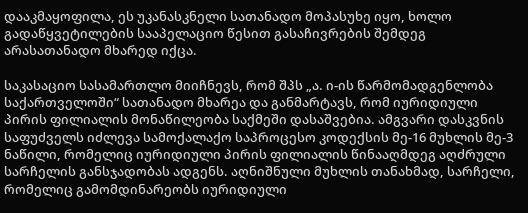დააკმაყოფილა, ეს უკანასკნელი სათანადო მოპასუხე იყო, ხოლო გადაწყვეტილების სააპელაციო წესით გასაჩივრების შემდეგ არასათანადო მხარედ იქცა.

საკასაციო სასამართლო მიიჩნევს, რომ შპს „ა. ი-ის წარმომადგენლობა საქართველოში“ სათანადო მხარეა და განმარტავს, რომ იურიდიული პირის ფილიალის მონაწილეობა საქმეში დასაშვებია. ამგვარი დასკვნის საფუძველს იძლევა სამოქალაქო საპროცესო კოდექსის მე-16 მუხლის მე-3 ნაწილი, რომელიც იურიდიული პირის ფილიალის წინააღმდეგ აღძრული სარჩელის განსჯადობას ადგენს. აღნიშნული მუხლის თანახმად, სარჩელი, რომელიც გამომდინარეობს იურიდიული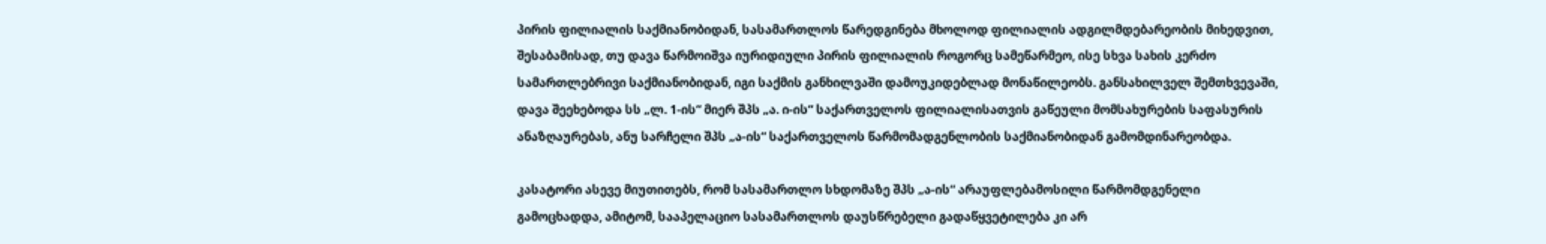პირის ფილიალის საქმიანობიდან, სასამართლოს წარედგინება მხოლოდ ფილიალის ადგილმდებარეობის მიხედვით, შესაბამისად, თუ დავა წარმოიშვა იურიდიული პირის ფილიალის როგორც სამეწარმეო, ისე სხვა სახის კერძო სამართლებრივი საქმიანობიდან, იგი საქმის განხილვაში დამოუკიდებლად მონაწილეობს. განსახილველ შემთხვევაში, დავა შეეხებოდა სს „ლ. 1-ის“ მიერ შპს „ა. ი-ის“ საქართველოს ფილიალისათვის გაწეული მომსახურების საფასურის ანაზღაურებას, ანუ სარჩელი შპს „ა-ის“ საქართველოს წარმომადგენლობის საქმიანობიდან გამომდინარეობდა.

კასატორი ასევე მიუთითებს, რომ სასამართლო სხდომაზე შპს „ა-ის“ არაუფლებამოსილი წარმომდგენელი გამოცხადდა, ამიტომ, სააპელაციო სასამართლოს დაუსწრებელი გადაწყვეტილება კი არ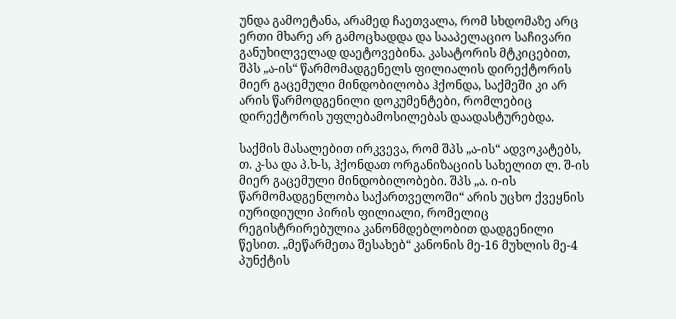უნდა გამოეტანა, არამედ ჩაეთვალა, რომ სხდომაზე არც ერთი მხარე არ გამოცხადდა და სააპელაციო საჩივარი განუხილველად დაეტოვებინა. კასატორის მტკიცებით, შპს „ა-ის“ წარმომადგენელს ფილიალის დირექტორის მიერ გაცემული მინდობილობა ჰქონდა, საქმეში კი არ არის წარმოდგენილი დოკუმენტები, რომლებიც დირექტორის უფლებამოსილებას დაადასტურებდა.

საქმის მასალებით ირკვევა, რომ შპს „ა-ის“ ადვოკატებს, თ. კ-სა და პ.ხ-ს, ჰქონდათ ორგანიზაციის სახელით ლ. შ-ის მიერ გაცემული მინდობილობები. შპს „ა. ი-ის წარმომადგენლობა საქართველოში“ არის უცხო ქვეყნის იურიდიული პირის ფილიალი, რომელიც რეგისტრირებულია კანონმდებლობით დადგენილი წესით. „მეწარმეთა შესახებ“ კანონის მე-16 მუხლის მე-4 პუნქტის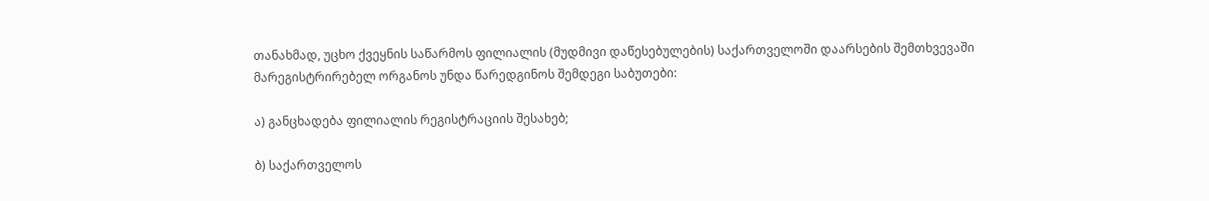თანახმად, უცხო ქვეყნის საწარმოს ფილიალის (მუდმივი დაწესებულების) საქართველოში დაარსების შემთხვევაში მარეგისტრირებელ ორგანოს უნდა წარედგინოს შემდეგი საბუთები:

ა) განცხადება ფილიალის რეგისტრაციის შესახებ;

ბ) საქართველოს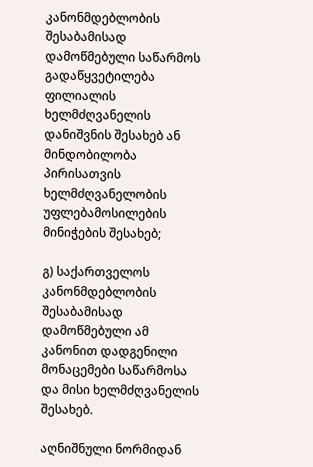კანონმდებლობის შესაბამისად დამოწმებული საწარმოს გადაწყვეტილება ფილიალის ხელმძღვანელის დანიშვნის შესახებ ან მინდობილობა პირისათვის ხელმძღვანელობის უფლებამოსილების მინიჭების შესახებ;

გ) საქართველოს კანონმდებლობის შესაბამისად დამოწმებული ამ კანონით დადგენილი მონაცემები საწარმოსა და მისი ხელმძღვანელის შესახებ.

აღნიშნული ნორმიდან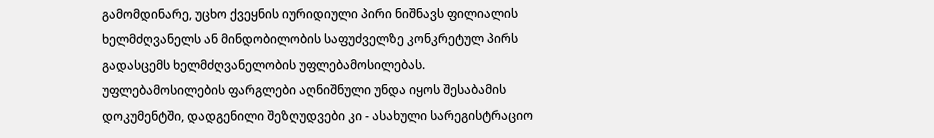გამომდინარე, უცხო ქვეყნის იურიდიული პირი ნიშნავს ფილიალის ხელმძღვანელს ან მინდობილობის საფუძველზე კონკრეტულ პირს გადასცემს ხელმძღვანელობის უფლებამოსილებას. უფლებამოსილების ფარგლები აღნიშნული უნდა იყოს შესაბამის დოკუმენტში, დადგენილი შეზღუდვები კი - ასახული სარეგისტრაციო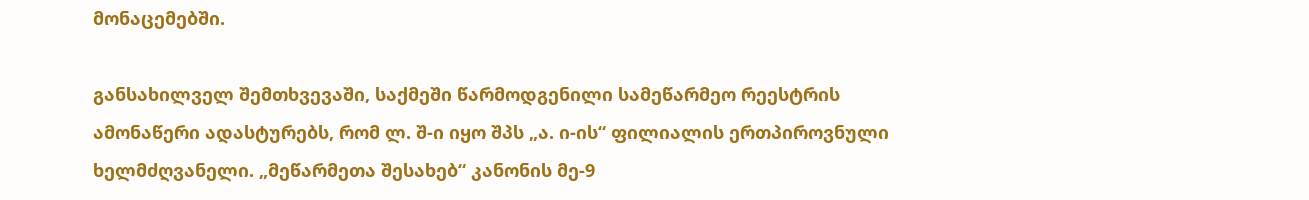მონაცემებში.

განსახილველ შემთხვევაში, საქმეში წარმოდგენილი სამეწარმეო რეესტრის ამონაწერი ადასტურებს, რომ ლ. შ-ი იყო შპს „ა. ი-ის“ ფილიალის ერთპიროვნული ხელმძღვანელი. „მეწარმეთა შესახებ“ კანონის მე-9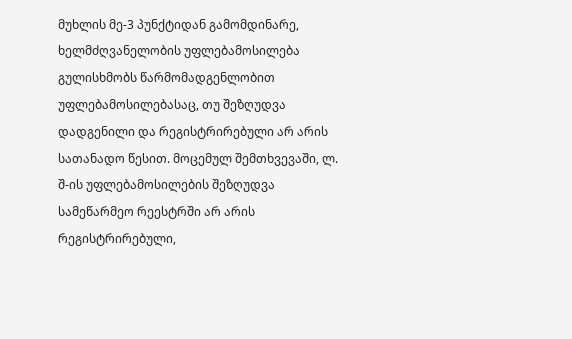მუხლის მე-3 პუნქტიდან გამომდინარე, ხელმძღვანელობის უფლებამოსილება გულისხმობს წარმომადგენლობით უფლებამოსილებასაც, თუ შეზღუდვა დადგენილი და რეგისტრირებული არ არის სათანადო წესით. მოცემულ შემთხვევაში, ლ. შ-ის უფლებამოსილების შეზღუდვა სამეწარმეო რეესტრში არ არის რეგისტრირებული,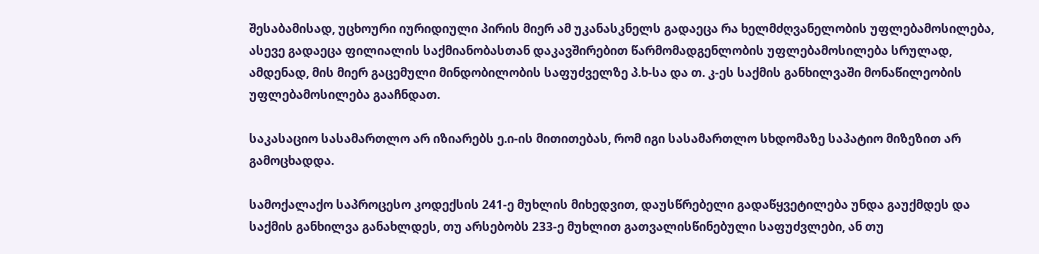შესაბამისად, უცხოური იურიდიული პირის მიერ ამ უკანასკნელს გადაეცა რა ხელმძღვანელობის უფლებამოსილება, ასევე გადაეცა ფილიალის საქმიანობასთან დაკავშირებით წარმომადგენლობის უფლებამოსილება სრულად, ამდენად, მის მიერ გაცემული მინდობილობის საფუძველზე პ.ხ-სა და თ. კ-ეს საქმის განხილვაში მონაწილეობის უფლებამოსილება გააჩნდათ.

საკასაციო სასამართლო არ იზიარებს ე.ი-ის მითითებას, რომ იგი სასამართლო სხდომაზე საპატიო მიზეზით არ გამოცხადდა.

სამოქალაქო საპროცესო კოდექსის 241-ე მუხლის მიხედვით, დაუსწრებელი გადაწყვეტილება უნდა გაუქმდეს და საქმის განხილვა განახლდეს, თუ არსებობს 233-ე მუხლით გათვალისწინებული საფუძვლები, ან თუ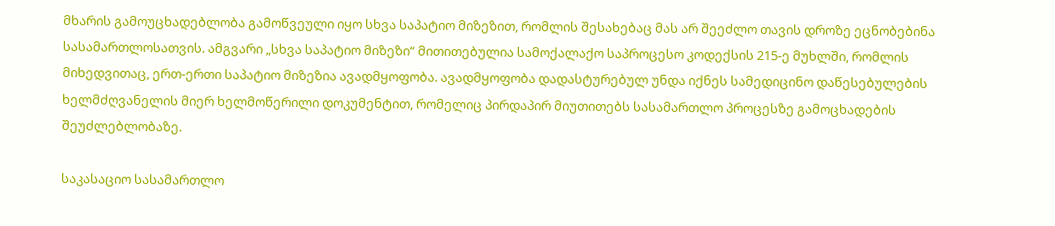მხარის გამოუცხადებლობა გამოწვეული იყო სხვა საპატიო მიზეზით, რომლის შესახებაც მას არ შეეძლო თავის დროზე ეცნობებინა სასამართლოსათვის. ამგვარი „სხვა საპატიო მიზეზი“ მითითებულია სამოქალაქო საპროცესო კოდექსის 215-ე მუხლში, რომლის მიხედვითაც, ერთ-ერთი საპატიო მიზეზია ავადმყოფობა. ავადმყოფობა დადასტურებულ უნდა იქნეს სამედიცინო დაწესებულების ხელმძღვანელის მიერ ხელმოწერილი დოკუმენტით, რომელიც პირდაპირ მიუთითებს სასამართლო პროცესზე გამოცხადების შეუძლებლობაზე.

საკასაციო სასამართლო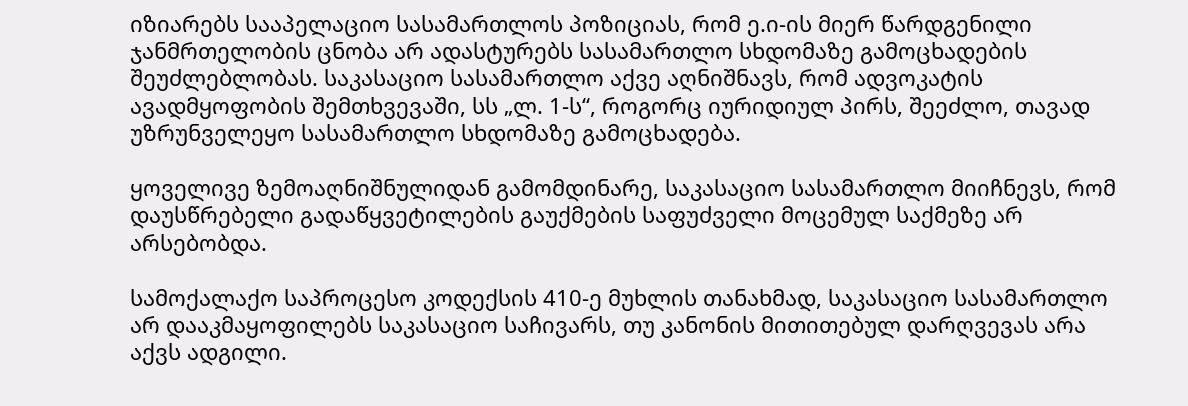იზიარებს სააპელაციო სასამართლოს პოზიციას, რომ ე.ი-ის მიერ წარდგენილი ჯანმრთელობის ცნობა არ ადასტურებს სასამართლო სხდომაზე გამოცხადების შეუძლებლობას. საკასაციო სასამართლო აქვე აღნიშნავს, რომ ადვოკატის ავადმყოფობის შემთხვევაში, სს „ლ. 1-ს“, როგორც იურიდიულ პირს, შეეძლო, თავად უზრუნველეყო სასამართლო სხდომაზე გამოცხადება.

ყოველივე ზემოაღნიშნულიდან გამომდინარე, საკასაციო სასამართლო მიიჩნევს, რომ დაუსწრებელი გადაწყვეტილების გაუქმების საფუძველი მოცემულ საქმეზე არ არსებობდა.

სამოქალაქო საპროცესო კოდექსის 410-ე მუხლის თანახმად, საკასაციო სასამართლო არ დააკმაყოფილებს საკასაციო საჩივარს, თუ კანონის მითითებულ დარღვევას არა აქვს ადგილი.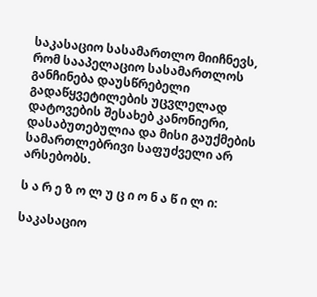საკასაციო სასამართლო მიიჩნევს, რომ სააპელაციო სასამართლოს განჩინება დაუსწრებელი გადაწყვეტილების უცვლელად დატოვების შესახებ კანონიერი, დასაბუთებულია და მისი გაუქმების სამართლებრივი საფუძველი არ არსებობს.

ს ა რ ე ზ ო ლ უ ც ი ო ნ ა წ ი ლ ი:

საკასაციო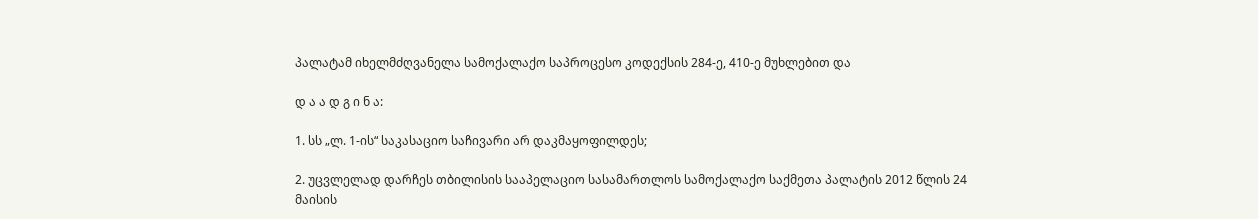პალატამ იხელმძღვანელა სამოქალაქო საპროცესო კოდექსის 284-ე, 410-ე მუხლებით და

დ ა ა დ გ ი ნ ა:

1. სს „ლ. 1-ის“ საკასაციო საჩივარი არ დაკმაყოფილდეს;

2. უცვლელად დარჩეს თბილისის სააპელაციო სასამართლოს სამოქალაქო საქმეთა პალატის 2012 წლის 24 მაისის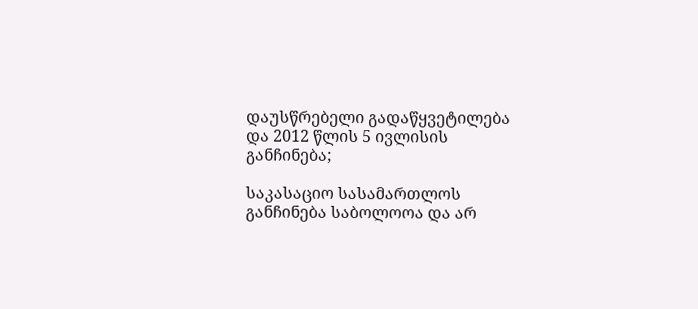დაუსწრებელი გადაწყვეტილება და 2012 წლის 5 ივლისის განჩინება;

საკასაციო სასამართლოს განჩინება საბოლოოა და არ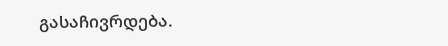გასაჩივრდება.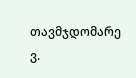თავმჯდომარე ვ.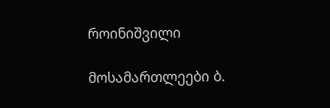როინიშვილი

მოსამართლეები ბ.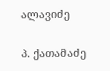ალავიძე

პ. ქათამაძე